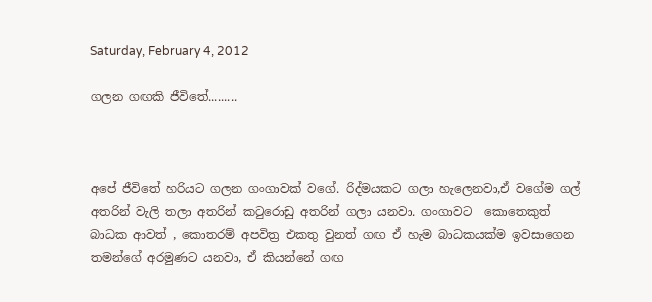Saturday, February 4, 2012

ගලන ගඟකි ජීවිතේ.........



අපේ ජීවිතේ හරියට ගලන ගංගාවක් වගේ. රිද්මයකට ගලා හැලෙනවා,ඒ වගේම ගල් අතරින් වැලි තලා අතරින් කටුරොඩු අතරින් ගලා යනවා. ගංගාවට  කොතෙකුත් බාධක ආවත් , කොතරම් අපවිත්‍ර එකතු වුනත් ගඟ ඒ හැම බාධකයක්ම ඉවසාගෙන තමන්ගේ අරමුණට යනවා, ඒ කියන්නේ ගඟ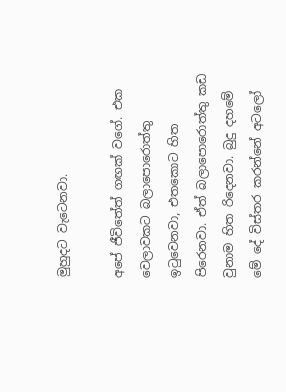මුහුදට වැටෙනවා.

අපේ ජීවිතේත් ගඟක් වගේ. එක වෙලාවකට බලාපොරොත්තු ඉටුවෙනවා, එතකොට හිත පිරෙනවා. ඒත් බලාපොරොත්තු කඩ වුනාම හිත රිදෙනවා. බුදු දහමේ මේ දේ විස්තර කරන්නේ අටලෝ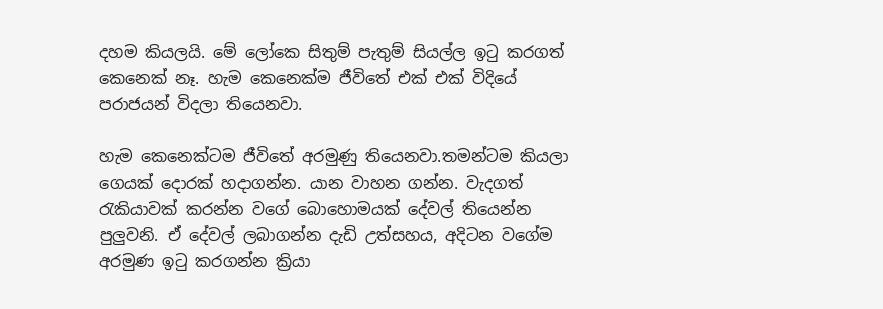දහම කියලයි. මේ ලෝකෙ සිතුම් පැතුම් සියල්ල ඉටු කරගත් කෙනෙක් නෑ. හැම කෙනෙක්ම ජීවිතේ එක් එක් විදියේ පරාජයන් විදලා තියෙනවා.

හැම කෙනෙක්ටම ජීවිතේ අරමුණු තියෙනවා.තමන්ටම කියලා ගෙයක් දොරක් හදාගන්න. යාන වාහන ගන්න. වැදගත් රැකියාවක් කරන්න වගේ බොහොමයක් දේවල් තියෙන්න පුලුවනි. ඒ දේවල් ලබාගන්න දැඩි උත්සහය, අදිටන වගේම අරමුණ ඉටු කරගන්න ක්‍රියා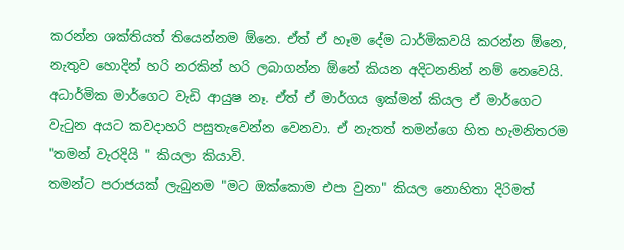කරන්න ශක්තියත් තියෙන්නම ඕනෙ. ඒත් ඒ හෑම දේම ධාර්මිකවයි කරන්න ඕනෙ, නැතුව හොදින් හරි නරකින් හරි ලබාගන්න ඕනේ කියන අදිටනනින් නම් නෙවෙයි. අධාර්මික මාර්ගෙට වැඩි ආයුෂ නෑ. ඒත් ඒ මාර්ගය ඉක්මන් කියල ඒ මාර්ගෙට වැටුන අයට කවදාහරි පසුතැවෙන්න වෙනවා. ඒ නැතත් තමන්ගෙ හිත හැමනිතරම "තමන් වැරදියි " කියලා කියාවි.
තමන්ට පරාජයක් ලැබුනම "මට ඔක්කොම එපා වුනා" කියල නොහිතා දිරිමත්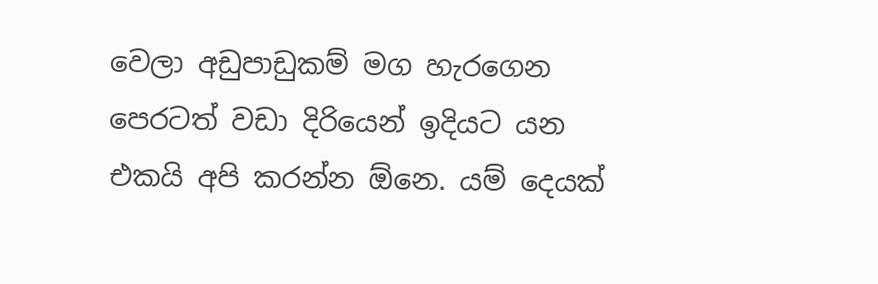වෙලා අඩුපාඩුකම් මග හැරගෙන පෙරටත් වඩා දිරියෙන් ඉදියට යන එකයි අපි කරන්න ඕනෙ. යම් දෙයක්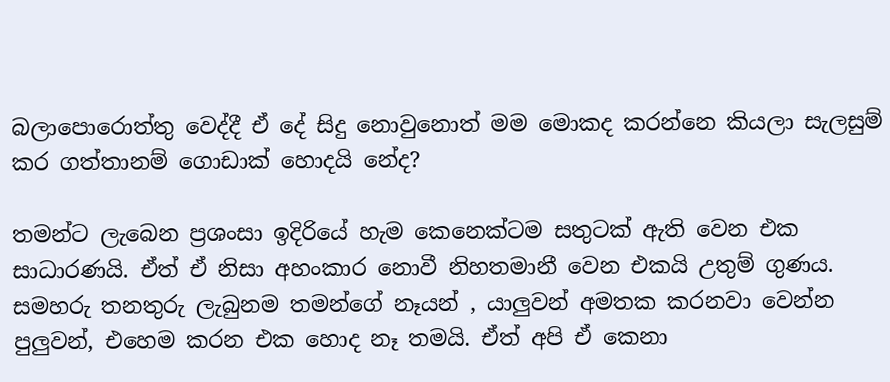බලාපොරොත්තු වෙද්දී ඒ දේ සිදු නොවුනොත් මම මොකද කරන්නෙ කියලා සැලසුම් කර ගත්තානම් ගොඩාක් හොදයි නේද?

තමන්ට ලැබෙන ප්‍රශංසා ඉදිරියේ හැම කෙනෙක්ටම සතුටක් ඇති වෙන එක සාධාරණයි. ඒත් ඒ නිසා අහංකාර නොවී නිහතමානී වෙන එකයි උතුම් ගුණය. සමහරු තනතුරු ලැබුනම තමන්ගේ නෑයන් , යාලුවන් අමතක කරනවා වෙන්න පුලුවන්, එහෙම කරන එක හොද නෑ තමයි. ඒත් අපි ඒ කෙනා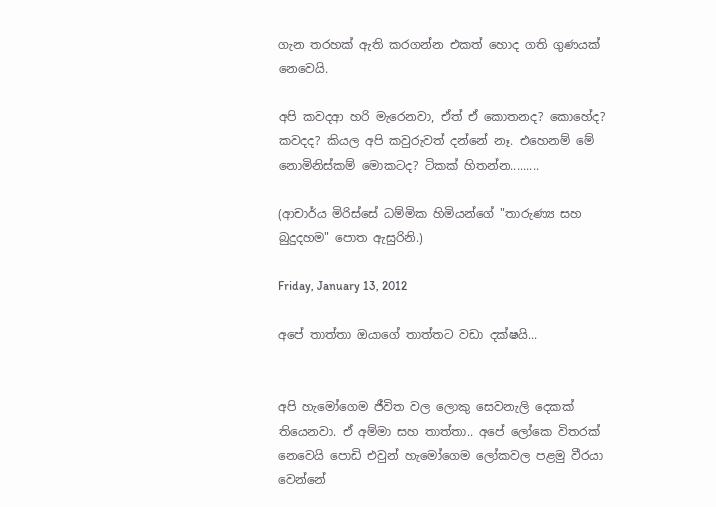ගැන තරහක් ඇති කරගන්න එකත් හොද ගති ගුණයක් නෙවෙයි.

අපි කවදආ හරි මැරෙනවා, ඒත් ඒ කොතනද? කොහේද? කවදද? කියල අපි කවුරුවත් දන්නේ නෑ. එහෙනම් මේ නොමිනිස්කම් මොකටද? ටිකක් හිතන්න.........

(ආචාර්ය මිරිස්සේ ධම්මික හිමියන්ගේ "තාරුණ්‍ය සහ බුදුදහම" පොත ඇසුරිනි.)

Friday, January 13, 2012

අපේ තාත්තා ඔයාගේ තාත්තට වඩා දක්ෂයි...


අපි හැමෝගෙම ජීවිත වල ලොකු සෙවනැලි දෙකක් තියෙනවා. ඒ අම්මා සහ තාත්තා.. අපේ ලෝකෙ විතරක් නෙවෙයි පොඩි එවුන් හැමෝගෙම ලෝකවල පළමු වීරයා වෙන්නේ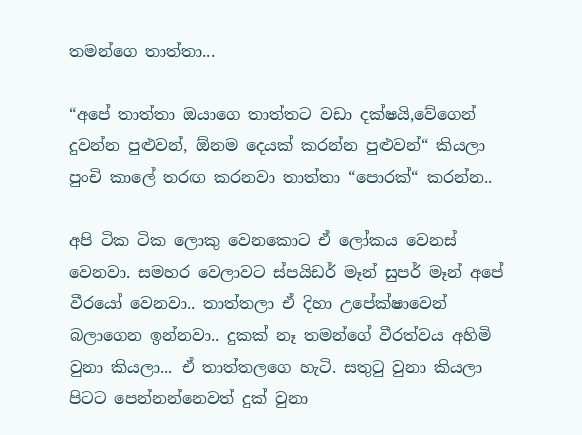තමන්ගෙ තාත්තා...

“අපේ තාත්තා ඔයාගෙ තාත්තට වඩා දක්ෂයි,වේගෙන් දුවන්න පුළුවන්, ඕනම දෙයක් කරන්න පුළුවන්“ කියලා පුංචි කාලේ තරඟ කරනවා තාත්තා “පොරක්“ කරන්න..

අපි ටික ටික ලොකු වෙනකොට ඒ ලෝකය වෙනස් වෙනවා. සමහර වෙලාවට ස්පයිඩර් මෑන් සුපර් මෑන් අපේ වීරයෝ වෙනවා.. තාත්තලා ඒ දිහා උපේක්ෂාවෙන් බලාගෙන ඉන්නවා.. දුකක් නෑ තමන්ගේ වීරත්වය අහිමි වුනා කියලා... ඒ තාත්තලගෙ හැටි. සතුටු වුනා කියලා පිටට පෙන්නන්නෙවත් දුක් වුනා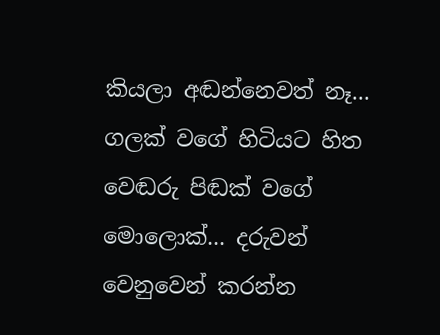කියලා අඬන්නෙවත් නෑ... ගලක් වගේ හිටියට හිත වෙඬරු පිඬක් වගේ මොලොක්... දරුවන් වෙනුවෙන් කරන්න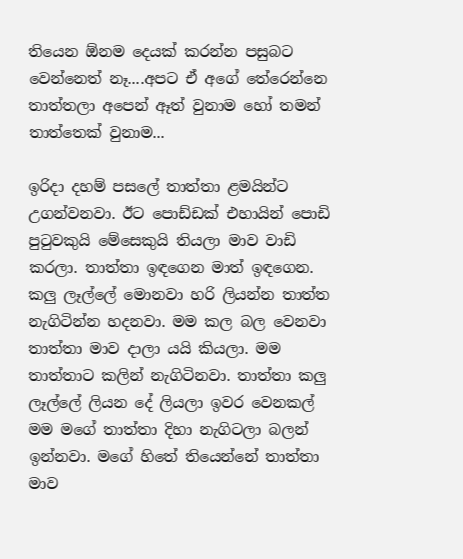තියෙන ඕනම දෙයක් කරන්න පසුබට වෙන්නෙත් නෑ....අපට ඒ අගේ තේරෙන්නෙ තාත්තලා අපෙන් ඈත් වුනාම හෝ තමන් තාත්තෙක් වුනාම...

ඉරිදා දහම් පසලේ තාත්තා ළමයින්ට උගන්වනවා. ඊට පොඩ්ඩක් එහායින් පොඩි පුටුවකුයි මේසෙකුයි තියලා මාව වාඩි කරලා. තාත්තා ඉඳගෙන මාත් ඉඳගෙන. කලු ලෑල්ලේ මොනවා හරි ලියන්න තාත්ත නැගිටින්න හදනවා. මම කල බල වෙනවා තාත්තා මාව දාලා යයි කියලා. මම තාත්තාට කලින් නැගිටිනවා. තාත්තා කලු ලෑල්ලේ ලියන දේ ලියලා ඉවර වෙනකල් මම මගේ තාත්තා දිහා නැගිටලා බලන් ඉන්නවා. මගේ හිතේ තියෙන්නේ තාත්තා මාව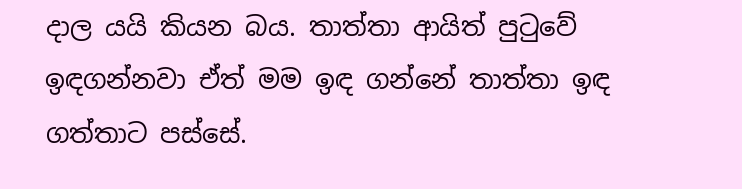දාල යයි කියන බය. තාත්තා ආයිත් පුටුවේ ඉඳගන්නවා ඒත් මම ඉඳ ගන්නේ තාත්තා ඉඳ ගත්තාට පස්සේ.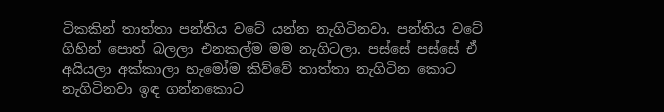ටිකකින් තාත්තා පන්තිය වටේ යන්න නැගිටිනවා. පන්තිය වටේ ගිහින් පොත් බලලා එනකල්ම මම නැගිටලා. පස්සේ පස්සේ ඒ අයියලා අක්කාලා හැමෝම කිව්වේ තාත්තා නැගිටින කොට නැගිටිනවා ඉඳ ගන්නකොට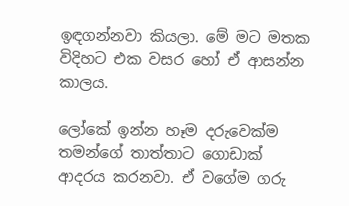ඉඳගන්නවා කියලා. මේ මට මතක විදිහට එක වසර හෝ ඒ ආසන්න කාලය.

ලෝකේ ඉන්න හෑම දරුවෙක්ම තමන්ගේ තාත්තාට ගොඩාක් ආදරය කරනවා. ඒ වගේම ගරු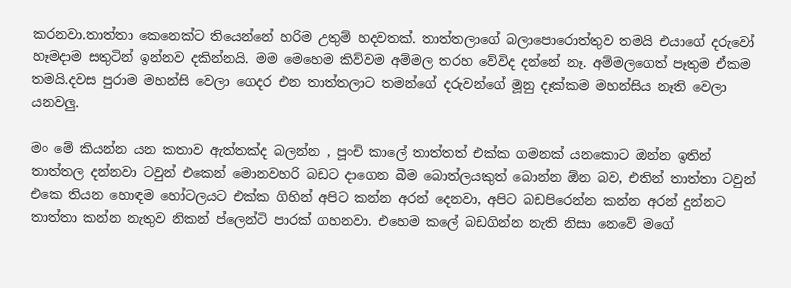කරනවා.තාත්තා කෙනෙක්ට තියෙන්නේ හරිම උතුම් හදවතක්. තාත්තලාගේ බලාපොරොත්තුව තමයි එයාගේ දරුවෝ හෑමදාම සතුටින් ඉන්නව දකින්නයි. මම මෙහෙම කිව්වම අම්මල තරහ වේවිද දන්නේ නෑ. අම්මලගෙත් පෑතුම ඒකම තමයි.දවස පුරාම මහන්සි වෙලා ගෙදර එන තාත්තලාට තමන්ගේ දරුවන්ගේ මූනු දෑක්කම මහන්සිය නෑති වෙලා යනවලු.

මං මේ කියන්න යන කතාව ඇත්තක්ද බලන්න , පූංචි කාලේ තාත්තත් එක්ක ගමනක් යනකොට ඔන්න ඉතින් තාත්තල දන්නවා ටවුන් එකෙන් මොනවහරි බඩට දාගෙන බීම බොත්ලයකුත් බොන්න ඕන බව, එතින් තාත්තා ටවුන් එකෙ තියන හොඳම හෝටලයට එක්ක ගිහින් අපිට කන්න අරන් දෙනවා, අපිට බඩපිරෙන්න කන්න අරන් දුන්නට තාත්තා කන්න නැතුව නිකන් ප්ලෙන්ටි පාරක් ගහනවා. එහෙම කලේ බඩගින්න නැති නිසා නෙවේ මගේ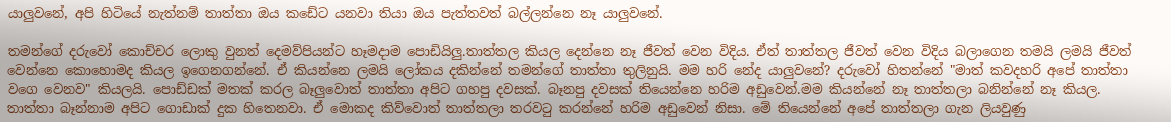යාලුවනේ, අපි හිටියේ නැත්නම් තාත්තා ඔය කඩේට යනවා තියා ඔය පැත්තවත් බල්ලන්නෙ නෑ යාලුවනේ.

තමන්ගේ දරුවෝ කොච්චර ලොකු වුනත් දෙමව්පියන්ට හෑමදාම පොඩියිලු.තාත්තල කියල දෙන්නෙ නෑ ජීවත් වෙන විදිය. ඒත් තාත්තල ජීවත් වෙන විදිය බලාගෙන තමයි ලමයි ජීවත් වෙන්නෙ කොහොමද කියල ඉගෙනගන්නේ. ඒ කියන්නෙ ලමයි ලෝකය දකින්නේ තමන්ගේ තාත්තා තුලිනුයි. මම හරි නේද යාලුවනේ? දරුවෝ හිතන්නේ "මාත් කවදහරි අපේ තාත්තා වගෙ වෙනව" කියලයි. පොඩ්ඩක් මතක් කරල බෑලුවොත් තාත්තා අපිට ගහපු දවසක්. බෑනපු දවසක් තියෙන්නෙ හරිම අඩුවෙන්.මම කියන්නේ නෑ තාත්තලා බනින්නේ නෑ කියල. තාත්තා බෑන්නාම අපිට ගොඩාක් දුක හිතෙනවා. ඒ මොකද කිව්වොත් තාත්තලා තරවටු කරන්නේ හරිම අඩුවෙන් නිසා. මේ තියෙන්නේ අපේ තාත්තලා ගැන ලියවුණු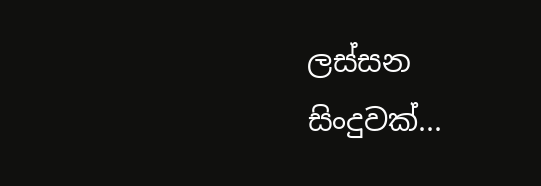ලස්සන සිංදුවක්...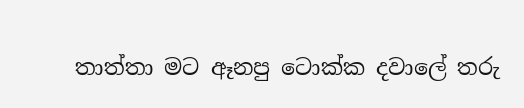තාත්තා මට ඈනපු ටොක්ක දවාලේ තරු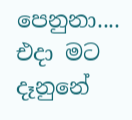පෙනුනා....
එදා මට දෑනුනේ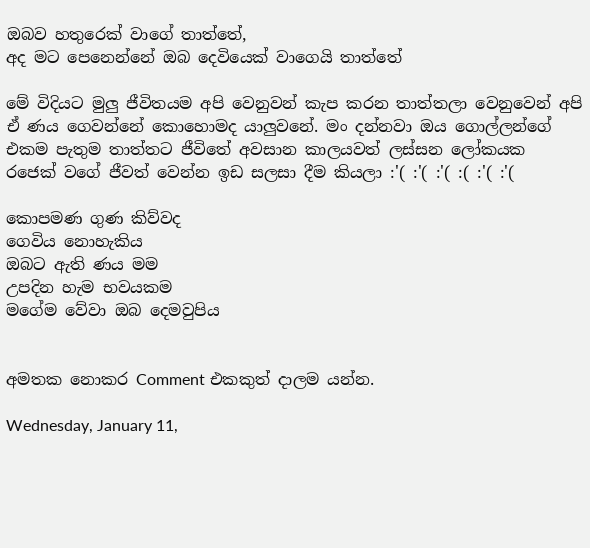ඔබව හතුරෙක් වාගේ තාත්තේ,
අද මට පෙනෙන්නේ ඔබ දෙවියෙක් වාගෙයි තාත්තේ

මේ විදියට මුලු ජීවිතයම අපි වෙනුවන් කැප කරන තාත්තලා වෙනුවෙන් අපි ඒ ණය ගෙවන්නේ කොහොමද යාලුවනේ. මං දන්නවා ඔය ගොල්ලන්ගේ එකම පැතුම තාත්තට ජීවිතේ අවසාන කාලයවත් ලස්සන ලෝකයක රජෙක් වගේ ජීවත් වෙන්න ඉඩ සලසා දීම කියලා :'( :'( :'( :( :'( :'(

කොපමණ ගුණ කිව්වද
ගෙවිය නොහැකිය
ඔබට ඇති ණය මම
උපදින හැම භවයකම
මගේම වේවා ඔබ දෙමවුපිය


අමතක නොකර Comment එකකුත් දාලම යන්න.

Wednesday, January 11,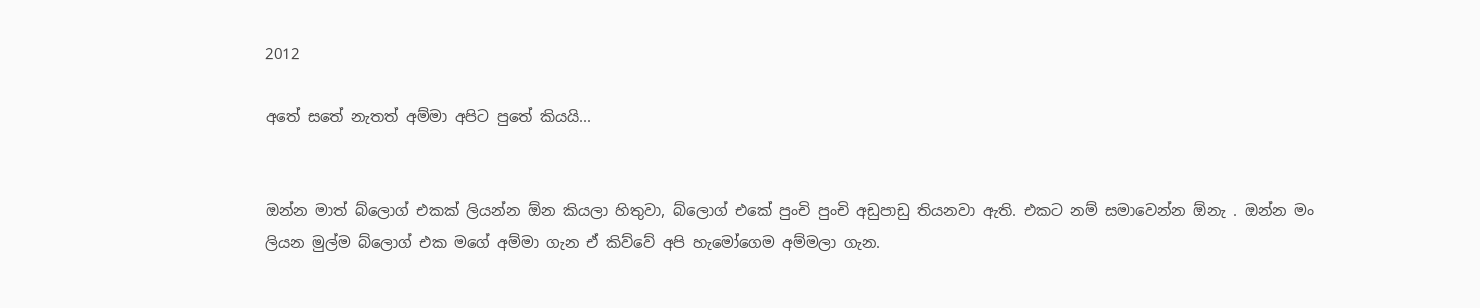2012

අතේ සතේ නැතත් අම්මා අපිට පුතේ කියයි...


ඔන්න මාත් බ්ලොග් එකක් ලියන්න ඕන කියලා හිතුවා, බ්ලොග් එකේ පුංචි පුංචි අඩුපාඩු තියනවා ඇති. එකට නම් සමාවෙන්න ඕනැ . ඔන්න මං ලියන මුල්ම බ්ලොග් එක මගේ අම්මා ගැන ඒ කිව්වේ අපි හැමෝගෙම අම්මලා ගැන.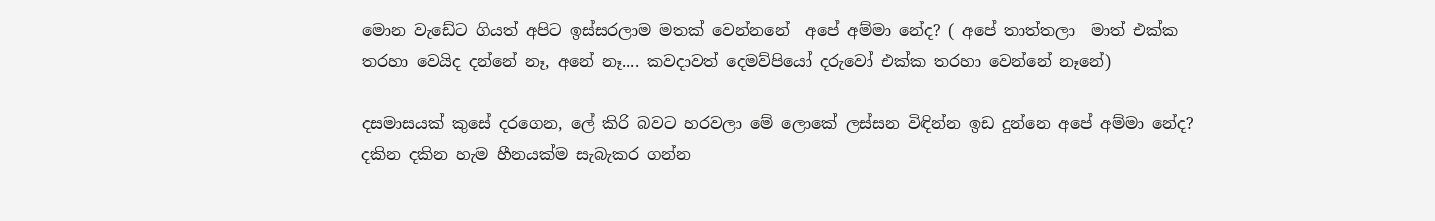මොන වැඩේට ගියත් අපිට ඉස්සරලාම මතක් වෙන්නනේ  අපේ අම්මා නේද? ( අපේ තාත්තලා  මාත් එක්ක තරහා වෙයිද දන්නේ නෑ, අනේ නෑ.... කවදාවත් දෙමව්පියෝ දරුවෝ එක්ක තරහා වෙන්නේ නෑනේ)

දසමාසයක් කුසේ දරගෙන, ලේ කිරි බවට හරවලා මේ ලොකේ ලස්සන විඳින්න ඉඩ දුන්නෙ අපේ අම්මා නේද? දකින දකින හැම හීනයක්ම සැබැකර ගන්න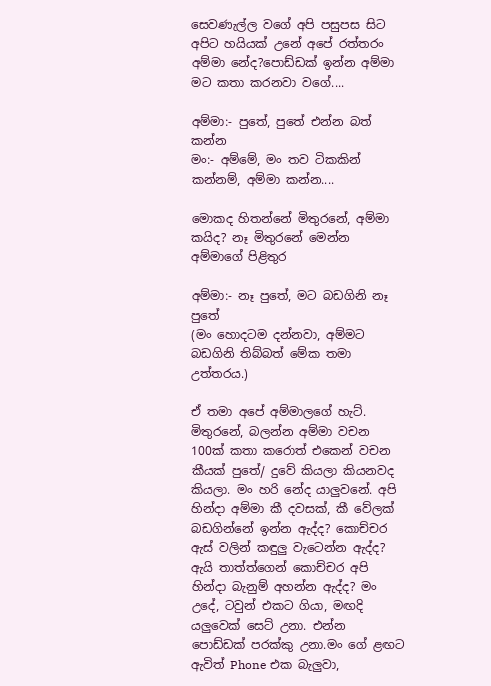සෙවණැල්ල වගේ අපි පසුපස සිට අපිට හයියක් උනේ අපේ රත්තරං අම්මා නේද?පොඩ්ඩක් ඉන්න අම්මා මට කතා කරනවා වගේ....

අම්මා:- පුතේ, පුතේ එන්න බත් කන්න
මං:- අම්මේ, මං තව ටිකකින් කන්නම්, අම්මා කන්න....

මොකද හිතන්නේ මිතුරනේ, අම්මා කයිද? නෑ මිතුරනේ මෙන්න අම්මාගේ පිළිතුර

අම්මා:- නෑ පුතේ, මට බඩගිනි නෑ පුතේ
(මං හොදටම දන්නවා, අම්මට බඩගිනි තිබ්බත් මේක තමා උත්තරය.)

ඒ තමා අපේ අම්මාලගේ හැට්. මිතුරනේ, බලන්න අම්මා වචන 100ක් කතා කරොත් එකෙන් වචන කීයක් පුතේ/ දුවේ කියලා කියනවද කියලා. මං හරි නේද යාලුවනේ. අපි හින්දා අම්මා කී දවසක්, කී වේලක් බඩගින්නේ ඉන්න ඇද්ද? කොච්චර ඇස් වලින් කඳුලු වැටෙන්න ඇද්ද? ඇයි තාත්ත්ගෙන් කොච්චර අපි හින්දා බැනුම් අහන්න ඇද්ද? මං උදේ, ටවුන් එකට ගියා, මඟදි යලුවෙක් සෙට් උනා. එන්න පොඩ්ඩක් පරක්කු උනා.මං ගේ ළඟට ඇවිත් Phone එක බැලුවා,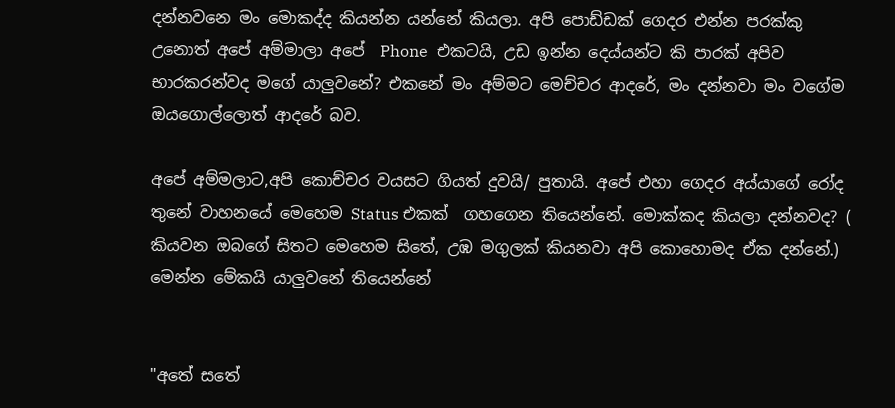දන්නවනෙ මං මොකද්ද කියන්න යන්නේ කියලා. අපි පොඩ්ඩක් ගෙදර එන්න පරක්කු උනොත් අපේ අම්මාලා අපේ  Phone  එකටයි, උඩ ඉන්න දෙය්යන්ට කි පාරක් අපිව භාරකරන්වද මගේ යාලුවනේ? එකනේ මං අම්මට මෙච්චර ආදරේ, මං දන්නවා මං වගේම ඔයගොල්ලොත් ආදරේ බව.

අපේ අම්මලාට,අපි කොච්චර වයසට ගියත් දුවයි/ පුතායි. අපේ එහා ගෙදර අය්යාගේ රෝද තුනේ වාහනයේ මෙහෙම Status එකක්  ගහගෙන තියෙන්නේ. මොක්කද කියලා දන්නවද? ( කියවන ඔබගේ සිතට මෙහෙම සිතේ, උඹ මගුලක් කියනවා අපි කොහොමද ඒක දන්නේ.) මෙන්න මේකයි යාලුවනේ තියෙන්නේ


"අතේ සතේ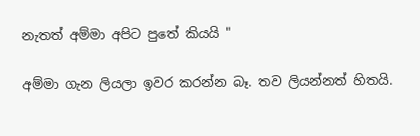නැතත් අම්මා අපිට පුතේ කියයි "

අම්මා ගැන ලියලා ඉවර කරන්න බෑ. තව ලියන්නත් හිතයි.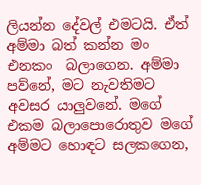ලියන්න දේවල් එමටයි. ඒත් අම්මා බත් කන්න මං එනකං  බලාගෙන. අම්මා පව්නේ, මට නැවතිමට අවසර යාලුවනේ. මගේ එකම බලාපොරොතුව මගේ අම්මට හොඳට සලකගෙන,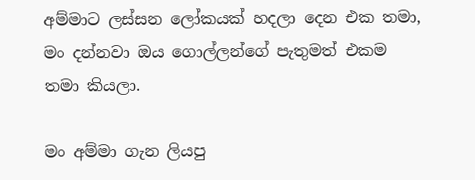අම්මාට ලස්සන ලෝකයක් හදලා දෙන එක තමා, මං දන්නවා ඔය ගොල්ලන්ගේ පැතුමත් එකම තමා කියලා.

මං අම්මා ගැන ලියපු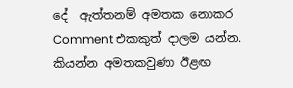දේ  ඇත්තනම් අමතක නොකර Comment එකකුත් දාලම යන්න. කියන්න අමතකවුණා ඊළඟ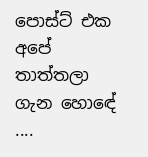පොස්ට් එක අපේ තාත්තලා ගැන හොඳේ ....